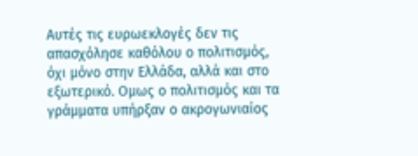Αυτές τις ευρωεκλογές δεν τις απασχόλησε καθόλου ο πολιτισμός, όχι μόνο στην Ελλάδα, αλλά και στο εξωτερικό. Ομως ο πολιτισμός και τα γράμματα υπήρξαν ο ακρογωνιαίος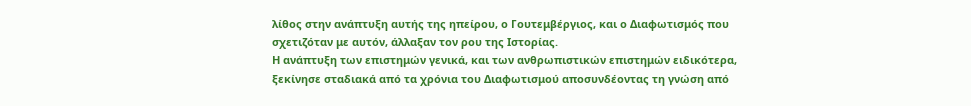λίθος στην ανάπτυξη αυτής της ηπείρου, ο Γουτεμβέργιος, και ο Διαφωτισμός που σχετιζόταν με αυτόν, άλλαξαν τον ρου της Ιστορίας.
Η ανάπτυξη των επιστημών γενικά, και των ανθρωπιστικών επιστημών ειδικότερα, ξεκίνησε σταδιακά από τα χρόνια του Διαφωτισμού αποσυνδέοντας τη γνώση από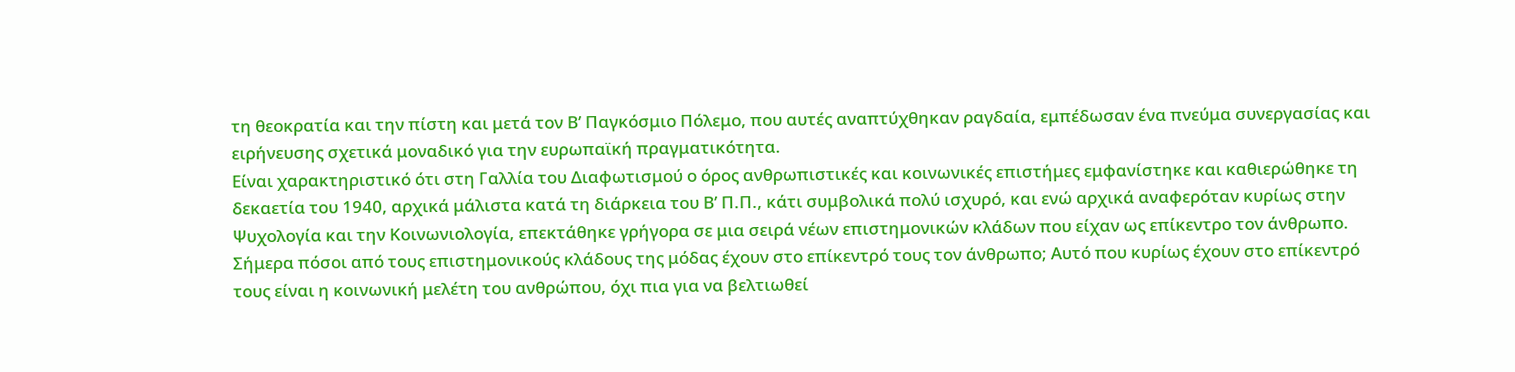τη θεοκρατία και την πίστη και μετά τον Β’ Παγκόσμιο Πόλεμο, που αυτές αναπτύχθηκαν ραγδαία, εμπέδωσαν ένα πνεύμα συνεργασίας και ειρήνευσης σχετικά μοναδικό για την ευρωπαϊκή πραγματικότητα.
Είναι χαρακτηριστικό ότι στη Γαλλία του Διαφωτισμού ο όρος ανθρωπιστικές και κοινωνικές επιστήμες εμφανίστηκε και καθιερώθηκε τη δεκαετία του 1940, αρχικά μάλιστα κατά τη διάρκεια του Β’ Π.Π., κάτι συμβολικά πολύ ισχυρό, και ενώ αρχικά αναφερόταν κυρίως στην Ψυχολογία και την Κοινωνιολογία, επεκτάθηκε γρήγορα σε μια σειρά νέων επιστημονικών κλάδων που είχαν ως επίκεντρο τον άνθρωπο.
Σήμερα πόσοι από τους επιστημονικούς κλάδους της μόδας έχουν στο επίκεντρό τους τον άνθρωπο; Αυτό που κυρίως έχουν στο επίκεντρό τους είναι η κοινωνική μελέτη του ανθρώπου, όχι πια για να βελτιωθεί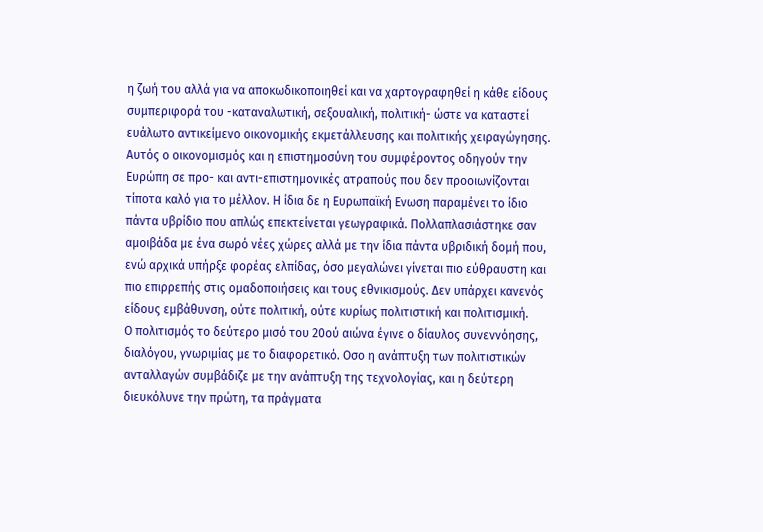η ζωή του αλλά για να αποκωδικοποιηθεί και να χαρτογραφηθεί η κάθε είδους συμπεριφορά του -καταναλωτική, σεξουαλική, πολιτική- ώστε να καταστεί ευάλωτο αντικείμενο οικονομικής εκμετάλλευσης και πολιτικής χειραγώγησης.
Αυτός ο οικονομισμός και η επιστημοσύνη του συμφέροντος οδηγούν την Ευρώπη σε προ- και αντι-επιστημονικές ατραπούς που δεν προοιωνίζονται τίποτα καλό για το μέλλον. Η ίδια δε η Ευρωπαϊκή Ενωση παραμένει το ίδιο πάντα υβρίδιο που απλώς επεκτείνεται γεωγραφικά. Πολλαπλασιάστηκε σαν αμοιβάδα με ένα σωρό νέες χώρες αλλά με την ίδια πάντα υβριδική δομή που, ενώ αρχικά υπήρξε φορέας ελπίδας, όσο μεγαλώνει γίνεται πιο εύθραυστη και πιο επιρρεπής στις ομαδοποιήσεις και τους εθνικισμούς. Δεν υπάρχει κανενός είδους εμβάθυνση, ούτε πολιτική, ούτε κυρίως πολιτιστική και πολιτισμική.
Ο πολιτισμός το δεύτερο μισό του 20ού αιώνα έγινε ο δίαυλος συνεννόησης, διαλόγου, γνωριμίας με το διαφορετικό. Οσο η ανάπτυξη των πολιτιστικών ανταλλαγών συμβάδιζε με την ανάπτυξη της τεχνολογίας, και η δεύτερη διευκόλυνε την πρώτη, τα πράγματα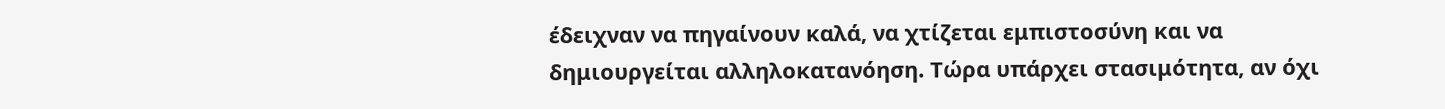έδειχναν να πηγαίνουν καλά, να χτίζεται εμπιστοσύνη και να δημιουργείται αλληλοκατανόηση. Τώρα υπάρχει στασιμότητα, αν όχι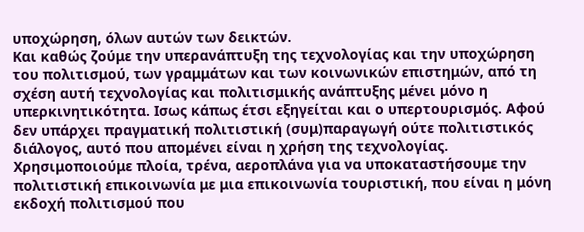υποχώρηση, όλων αυτών των δεικτών.
Και καθώς ζούμε την υπερανάπτυξη της τεχνολογίας και την υποχώρηση του πολιτισμού, των γραμμάτων και των κοινωνικών επιστημών, από τη σχέση αυτή τεχνολογίας και πολιτισμικής ανάπτυξης μένει μόνο η υπερκινητικότητα. Ισως κάπως έτσι εξηγείται και ο υπερτουρισμός. Αφού δεν υπάρχει πραγματική πολιτιστική (συμ)παραγωγή ούτε πολιτιστικός διάλογος, αυτό που απομένει είναι η χρήση της τεχνολογίας. Χρησιμοποιούμε πλοία, τρένα, αεροπλάνα για να υποκαταστήσουμε την πολιτιστική επικοινωνία με μια επικοινωνία τουριστική, που είναι η μόνη εκδοχή πολιτισμού που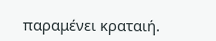παραμένει κραταιή.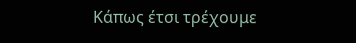Κάπως έτσι τρέχουμε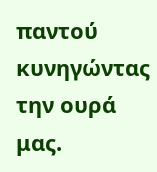παντού κυνηγώντας την ουρά μας.